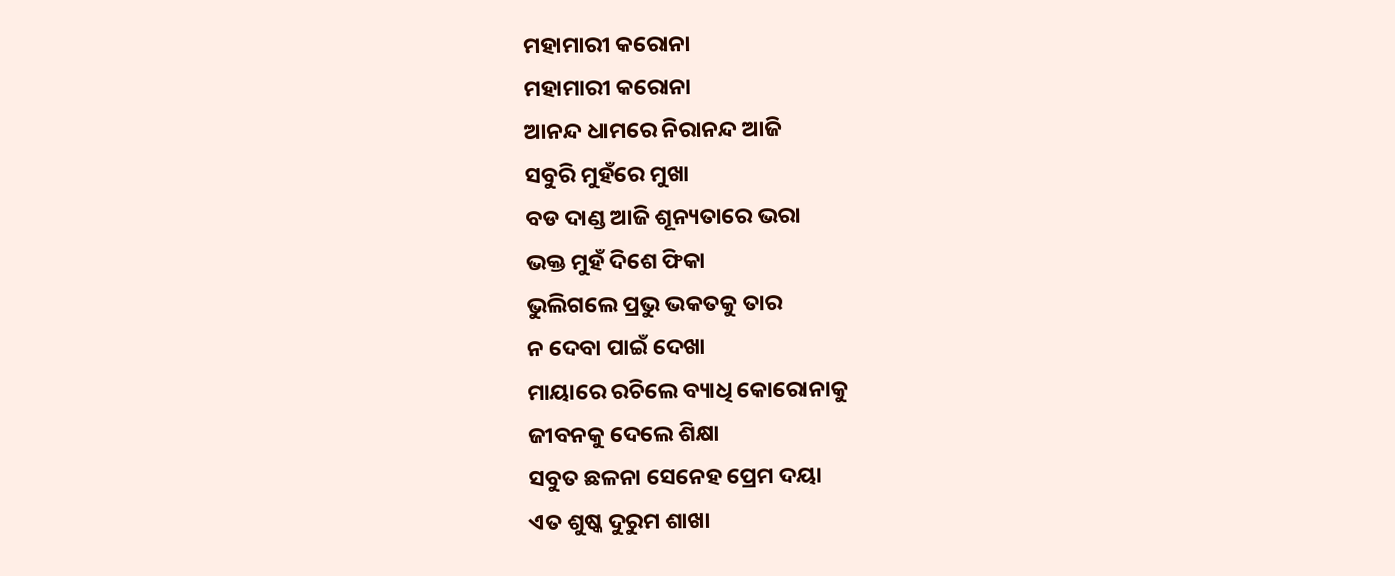ମହାମାରୀ କରୋନା
ମହାମାରୀ କରୋନା
ଆନନ୍ଦ ଧାମରେ ନିରାନନ୍ଦ ଆଜି
ସବୁରି ମୁହଁରେ ମୁଖା
ବଡ ଦାଣ୍ଡ ଆଜି ଶୂନ୍ୟତାରେ ଭରା
ଭକ୍ତ ମୁହଁ ଦିଶେ ଫିକା
ଭୁଲିଗଲେ ପ୍ରଭୁ ଭକତକୁ ତାର
ନ ଦେବା ପାଇଁ ଦେଖା
ମାୟାରେ ରଚିଲେ ବ୍ୟାଧି କୋରୋନାକୁ
ଜୀବନକୁ ଦେଲେ ଶିକ୍ଷା
ସବୁତ ଛଳନା ସେନେହ ପ୍ରେମ ଦୟା
ଏତ ଶୁଷ୍କ ଦୁରୁମ ଶାଖା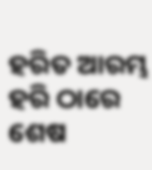ହରିତ ଆରମ୍ଭ ହରି ଠାରେ ଶେଷ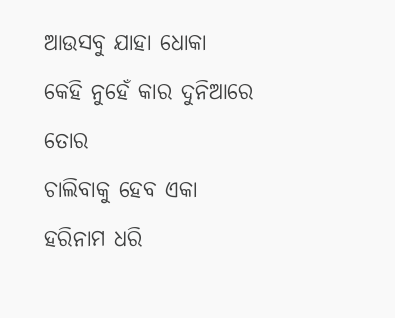ଆଉସବୁ ଯାହା ଧୋକା
କେହି ନୁହେଁ କାର ଦୁନିଆରେ ତୋର
ଚାଲିବାକୁ ହେବ ଏକା
ହରିନାମ ଧରି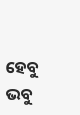ହେବୁ ଭବୁ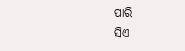ପାରି
ସିଏ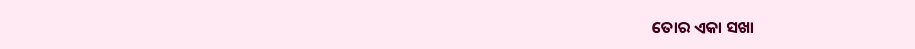ତୋର ଏକା ସଖା